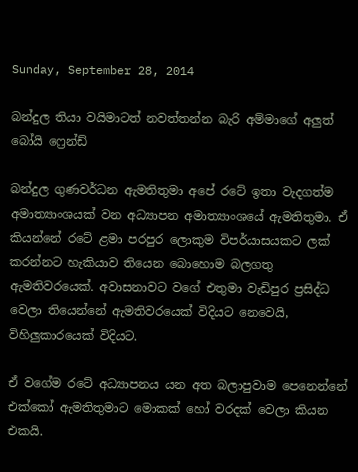Sunday, September 28, 2014

බන්දුල තියා වයිමාටත් නවත්තන්න බැරි අම්මාගේ අලුත් බෝයි ෆ්‍රෙන්ඩ්

බන්දුල ගුණවර්ධන ඇමතිතුමා අපේ රටේ ඉතා වැදගත්ම අමාත්‍යාංශයක් වන අධ්‍යාපන අමාත්‍යාංශයේ ඇමතිතුමා. ඒ කියන්නේ රටේ ළමා පරපුර ලොකුම විපර්යාසයකට ලක් කරන්නට හැකියාව තියෙන බොහොම බලගතු ඇමතිවරයෙක්. අවාසනාවට වගේ එතුමා වැඩිපුර ප්‍රසිද්ධ වෙලා තියෙන්නේ ඇමතිවරයෙක් විදියට නෙවෙයි, විහිලුකාරයෙක් විදියට.

ඒ වගේම රටේ අධ්‍යාපනය යන අත බලාපුවාම පෙනෙන්නේ එක්කෝ ඇමතිතුමාට මොකක් හෝ වරදක් වෙලා කියන එකයි.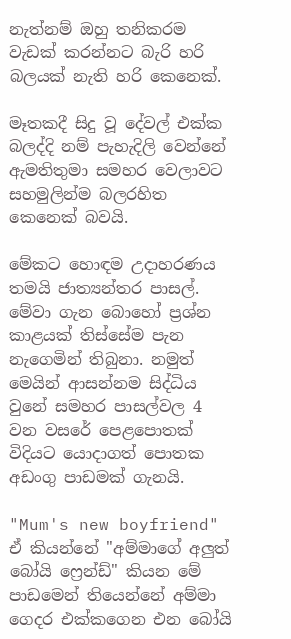නැත්නම් ඔහු තනිකරම වැඩක් කරන්නට බැරි හරි බලයක් නැති හරි කෙනෙක්.

මෑතකදී සිදු වූ දේවල් එක්ක බලද්දි නම් පැහැදිලි වෙන්නේ ඇමතිතුමා සමහර වෙලාවට සහමුලින්ම බලරහිත කෙනෙක් බවයි.

මේකට හොඳම උදාහරණය තමයි ජාත්‍යන්තර පාසල්. මේවා ගැන බොහෝ ප්‍රශ්න කාළයක් තිස්සේම පැන නැගෙමින් තිබුනා. නමුත් මෙයින් ආසන්නම සිද්ධිය වුනේ සමහර පාසල්වල 4 වන වසරේ පෙළපොතක් විදියට යොදාගත් පොතක අඩංගු පාඩමක් ගැනයි.

"Mum's new boyfriend" ඒ කියන්නේ "අම්මාගේ අලුත් බෝයි ෆ්‍රෙන්ඩ්" කියන මේ පාඩමෙන් තියෙන්නේ අම්මා ගෙදර එක්කගෙන එන බෝයි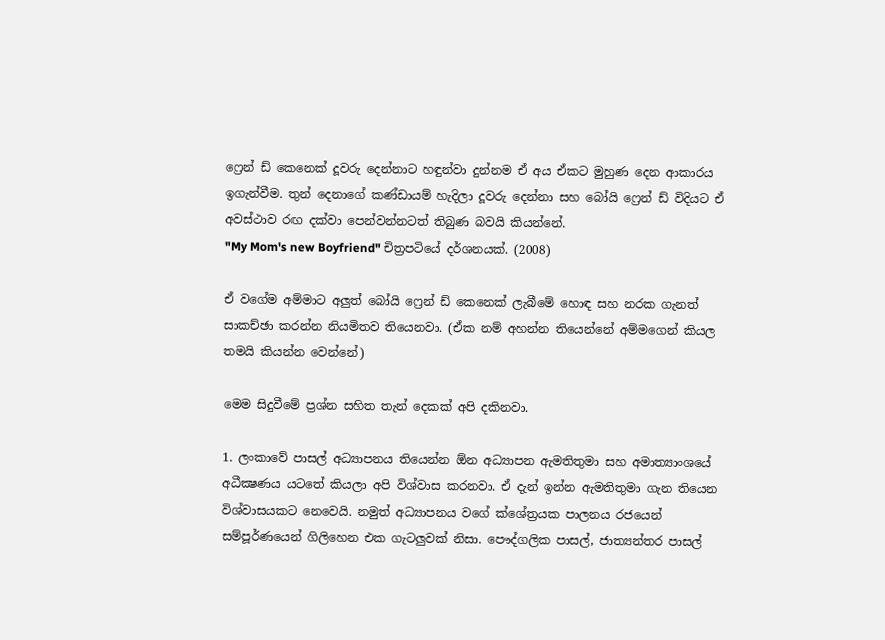ෆ්‍රෙන් ඩ් කෙනෙක් දූවරු දෙන්නාට හඳුන්වා දුන්නම ඒ අය ඒකට මුහුණ දෙන ආකාරය ඉගැන්වීම. තුන් දෙනාගේ කණ්ඩායම් හැදිලා දූවරු දෙන්නා සහ බෝයි ෆ්‍රෙන් ඩ් විදියට ඒ අවස්ථාව රඟ දක්වා පෙන්වන්නටත් තිබුණ බවයි කියන්නේ.
"My Mom's new Boyfriend" චිත්‍රපටියේ දර්ශනයක්. (2008)

ඒ වගේම අම්මාට අලුත් බෝයි ෆ්‍රෙන් ඩ් කෙනෙක් ලැබීමේ හොඳ සහ නරක ගැනත් සාකච්ඡා කරන්න නියමිතව තියෙනවා. (ඒක නම් අහන්න තියෙන්නේ අම්මගෙන් කියල තමයි කියන්න වෙන්නේ)

මෙම සිදුවීමේ ප්‍රශ්න සහිත තැන් දෙකක් අපි දකිනවා.

1. ලංකාවේ පාසල් අධ්‍යාපනය තියෙන්න ඕන අධ්‍යාපන ඇමතිතුමා සහ අමාත්‍යාංශයේ අධීක්‍ෂණය යටතේ කියලා අපි විශ්වාස කරනවා. ඒ දැන් ඉන්න ඇමතිතුමා ගැන තියෙන විශ්වාසයකට නෙවෙයි. නමුත් අධ්‍යාපනය වගේ ක්ශේත්‍රයක පාලනය රජයෙන් සම්පූර්ණයෙන් ගිලිහෙන එක ගැටලුවක් නිසා. පෞද්ගලික පාසල්, ජාත්‍යන්තර පාසල්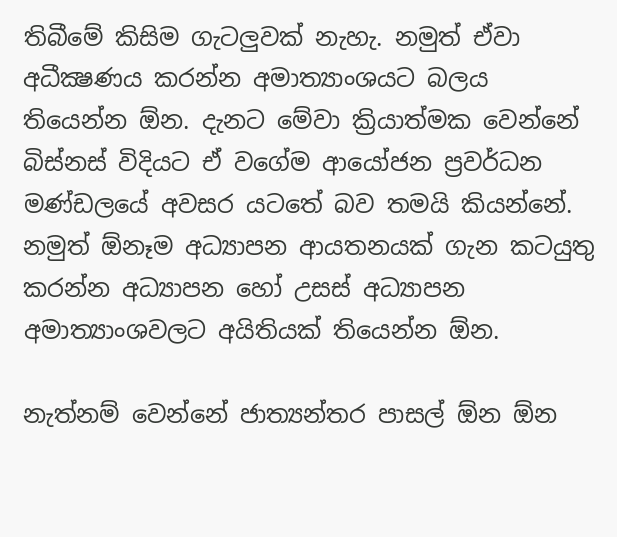තිබීමේ කිසිම ගැටලුවක් නැහැ. නමුත් ඒවා අධීක්‍ෂණය කරන්න අමාත්‍යාංශයට බලය තියෙන්න ඕන. දැනට මේවා ක්‍රියාත්මක වෙන්නේ බිස්නස් විදියට ඒ වගේම ආයෝජන ප්‍රවර්ධන මණ්ඩලයේ අවසර යටතේ බව තමයි කියන්නේ. නමුත් ඕනෑම අධ්‍යාපන ආයතනයක් ගැන කටයුතු කරන්න අධ්‍යාපන හෝ උසස් අධ්‍යාපන අමාත්‍යාංශවලට අයිතියක් තියෙන්න ඕන.

නැත්නම් වෙන්නේ ජාත්‍යන්තර පාසල් ඕන ඕන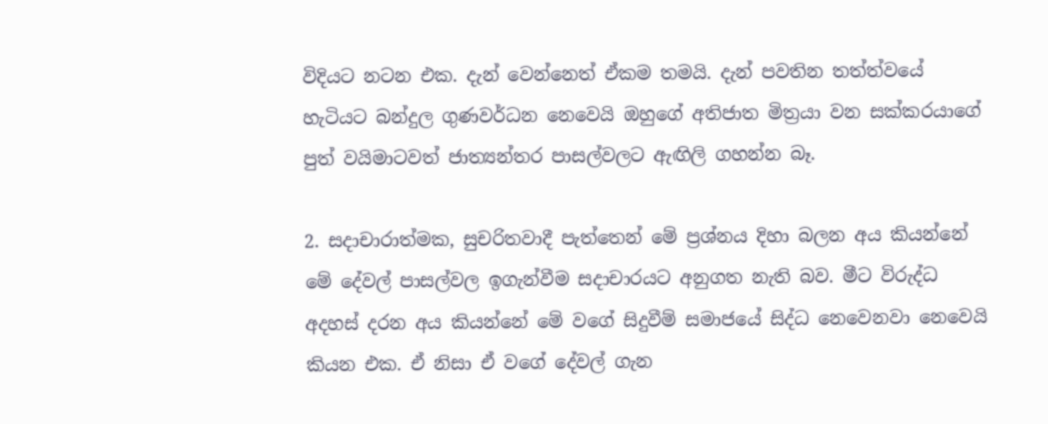විදියට නටන එක. දැන් වෙන්නෙත් ඒකම තමයි. දැන් පවතින තත්ත්වයේ හැටියට බන්දුල ගුණවර්ධන නෙවෙයි ඔහුගේ අතිජාත මිත්‍රයා වන සක්කරයාගේ පුත් වයිමාටවත් ජාත්‍යන්තර පාසල්වලට ඇඟිලි ගහන්න බෑ.

2. සදාචාරාත්මක, සුචරිතවාදී පැත්තෙන් මේ ප්‍රශ්නය දිහා බලන අය කියන්නේ මේ දේවල් පාසල්වල ඉගැන්වීම සදාචාරයට අනුගත නැති බව. මීට විරුද්ධ අදහස් දරන අය කියන්නේ මේ වගේ සිදුවීම් සමාජයේ සිද්ධ නෙවෙනවා නෙවෙයි කියන එක. ඒ නිසා ඒ වගේ දේවල් ගැන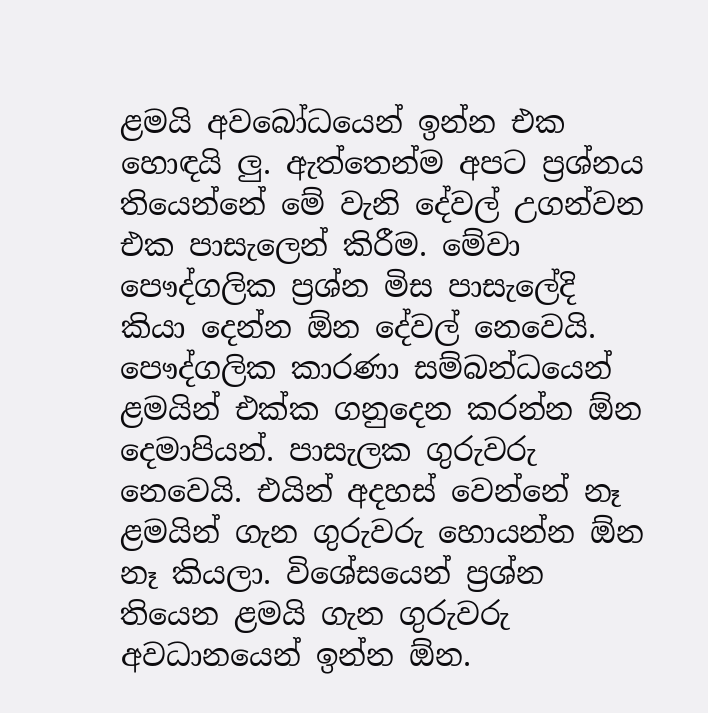ළමයි අවබෝධයෙන් ඉන්න එක හොඳයි ලු. ඇත්තෙන්ම අපට ප්‍රශ්නය තියෙන්නේ මේ වැනි දේවල් උගන්වන එක පාසැලෙන් කිරීම. මේවා පෞද්ගලික ප්‍රශ්න මිස පාසැලේදි කියා දෙන්න ඕන දේවල් නෙවෙයි. පෞද්ගලික කාරණා සම්බන්ධයෙන් ළමයින් එක්ක ගනුදෙන කරන්න ඕන දෙමාපියන්. පාසැලක ගුරුවරු නෙවෙයි. එයින් අදහස් වෙන්නේ නෑ ළමයින් ගැන ගුරුවරු හොයන්න ඕන නෑ කියලා. විශේසයෙන් ප්‍රශ්න තියෙන ළමයි ගැන ගුරුවරු අවධානයෙන් ඉන්න ඕන.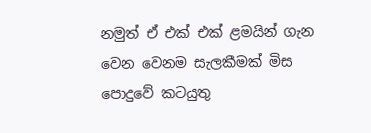නමුත් ඒ එක් එක් ළමයින් ගැන වෙන වෙනම සැලකීමක් මිස පොදුවේ කටයුතු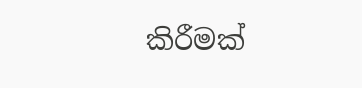කිරීමක්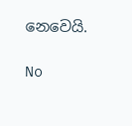නෙවෙයි.

No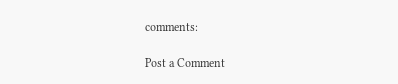comments:

Post a Comment